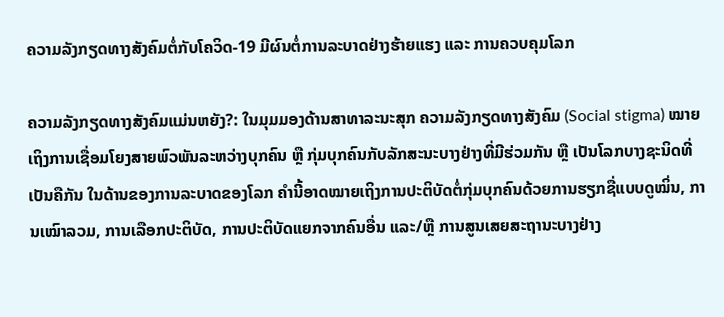ຄວາມລັງກຽດທາງສັງຄົມຕໍ່ກັບໂຄວິດ-19 ມີຜົນຕໍ່ການລະບາດຢ່າງຮ້າຍແຮງ ແລະ ການຄວບຄຸມໂລກ

ຄວາມລັງກຽດທາງສັງຄົມແມ່ນຫຍັງ?: ໃນມຸມມອງດ້ານສາທາລະນະສຸກ ຄວາມລັງກຽດທາງສັງຄົມ (Social stigma) ໝາຍເຖິງການເຊື່ອມໂຍງສາຍພົວພັນລະຫວ່າງບຸກຄົນ ຫຼື ກຸ່ມບຸກຄົນກັບລັກສະນະບາງຢ່າງທີ່ມີຮ່ວມກັນ ຫຼື ເປັນໂລກບາງຊະນິດທີ່ເປັນຄືກັນ ໃນດ້ານຂອງການລະບາດຂອງໂລກ ຄຳນີ້ອາດໝາຍເຖິງການປະຕິບັດຕໍ່ກຸ່ມບຸກຄົນດ້ວຍການຮຽກຊື່ແບບດູໝິ່ນ, ການເໝົາລວມ, ການເລືອກປະຕິບັດ, ການປະຕິບັດແຍກຈາກຄົນອື່ນ ແລະ/ຫຼື ການສູນເສຍສະຖານະບາງຢ່າງ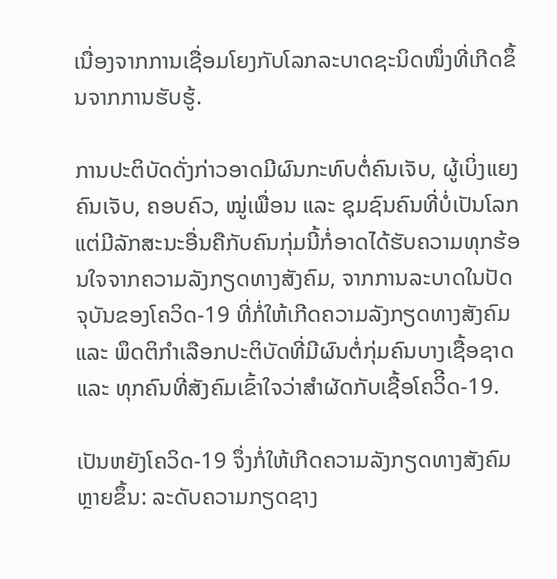ເນື່ອງຈາກການເຊື່ອມໂຍງກັບໂລກລະບາດຊະນິດໜຶ່ງທີ່ເກີດຂຶ້ນຈາກການຮັບຮູ້.

ການປະຕິບັດດັ່ງກ່າວອາດມີຜົນກະທົບຕໍ່ຄົນເຈັບ, ຜູ້ເບິ່ງແຍງຄົນເຈັບ, ຄອບຄົວ, ໝູ່ເພື່ອນ ແລະ ຊຸມຊົນຄົນທີ່ບໍ່ເປັນໂລກແຕ່ມີລັກສະນະອື່ນຄືກັບຄົນກຸ່ມນີ້ກໍ່ອາດໄດ້ຮັບຄວາມທຸກຮ້ອນໃຈຈາກຄວາມລັງກຽດທາງສັງຄົມ, ຈາກການລະບາດໃນປັດຈຸບັນຂອງໂຄວິດ-19 ທີ່ກໍ່ໃຫ້ເກີດຄວາມລັງກຽດທາງສັງຄົມ ແລະ ພຶດຕິກຳເລືອກປະຕິບັດທີ່ມີຜົນຕໍ່ກຸ່ມຄົນບາງເຊື້ອຊາດ ແລະ ທຸກຄົນທີ່ສັງຄົມເຂົ້າໃຈວ່າສຳຜັດກັບເຊື້ອໂຄວິີດ-19.

ເປັນຫຍັງໂຄວິດ-19 ຈຶ່ງກໍ່ໃຫ້ເກີດຄວາມລັງກຽດທາງສັງຄົມຫຼາຍຂຶ້ນ: ລະດັບຄວາມກຽດຊາງ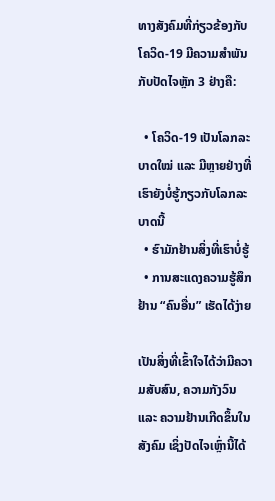ທາງສັງຄົມທີ່ກ່ຽວຂ້ອງກັບໂຄວິດ-19 ມີຄວາມສຳພັນກັບປັດໄຈຫຼັກ 3 ຢ່າງຄື:

  • ໂຄວິດ-19 ເປັນໂລກລະບາດໃໝ່ ແລະ ມີຫຼາຍຢ່າງທີ່ເຮົາຍັງບໍ່ຮູ້ກຽວກັບໂລກລະບາດນີ້
  • ຮົາມັກຢ້ານສິ່ງທີ່ເຮົາບໍ່ຮູ້
  • ການສະແດງຄວາມຮູ້ສຶກຢ້ານ “ຄົນອື່ນ” ເຮັດໄດ້ງ່າຍ

ເປັນສິ່ງທີ່ເຂົ້າໃຈໄດ້ວ່າມີຄວາມສັບສົນ, ຄວາມກັງວົນ ແລະ ຄວາມຢ້ານເກີດຂຶ້ນໃນສັງຄົມ ເຊິ່ງປັດໄຈເຫຼົ່ານີ້ໄດ້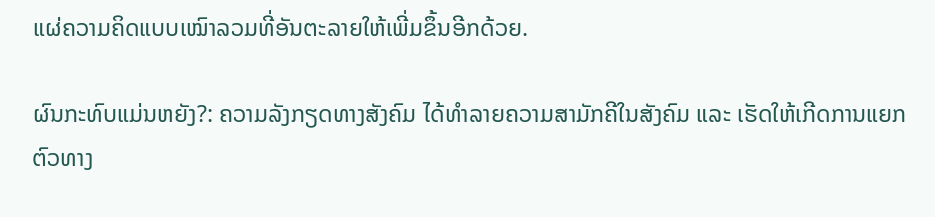ແຜ່ຄວາມຄິດແບບເໝົາລວມທີ່ອັນຕະລາຍໃຫ້ເພີ່ມຂຶ້ນອີກດ້ວຍ.

ຜົນກະທົບແມ່ນຫຍັງ?: ຄວາມລັງກຽດທາງສັງຄົມ ໄດ້ທຳລາຍຄວາມສາມັກຄີໃນສັງຄົມ ແລະ ເຮັດໃຫ້ເກີດການແຍກຕົວທາງ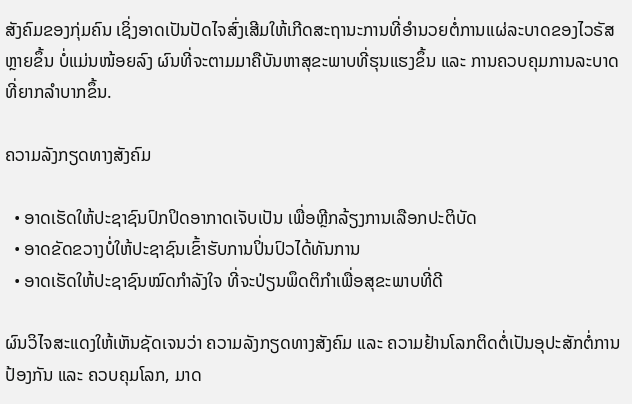ສັງຄົມຂອງກຸ່ມຄົນ ເຊິ່ງອາດເປັນປັດໄຈສົ່ງເສີມໃຫ້ເກີດສະຖານະການທີ່ອຳນວຍຕໍ່ການແຜ່ລະບາດຂອງໄວຣັສຫຼາຍຂຶ້ນ ບໍ່ແມ່ນໜ້ອຍລົງ ຜົນທີ່ຈະຕາມມາຄືບັນຫາສຸຂະພາບທີ່ຮຸນແຮງຂຶ້ນ ແລະ ການຄວບຄຸມການລະບາດທີ່ຍາກລຳບາກຂຶ້ນ.

ຄວາມລັງກຽດທາງສັງຄົມ

  • ອາດເຮັດໃຫ້ປະຊາຊົນປົກປິດອາກາດເຈັບເປັນ ເພື່ອຫຼີກລ້ຽງການເລືອກປະຕິບັດ
  • ອາດຂັດຂວາງບໍ່ໃຫ້ປະຊາຊົນເຂົ້າຮັບການປິ່ນປົວໄດ້ທັນການ
  • ອາດເຮັດໃຫ້ປະຊາຊົນໝົດກຳລັງໃຈ ທີ່ຈະປ່ຽນພຶດຕິກຳເພື່ອສຸຂະພາບທີ່ດີ

ຜົນວິໄຈສະແດງໃຫ້ເຫັນຊັດເຈນວ່າ ຄວາມລັງກຽດທາງສັງຄົມ ແລະ ຄວາມຢ້ານໂລກຕິດຕໍ່ເປັນອຸປະສັກຕໍ່ການປ້ອງກັນ ແລະ ຄວບຄຸມໂລກ, ມາດ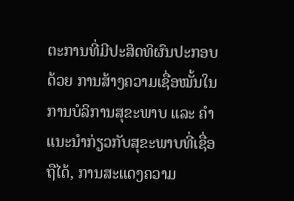ຕະການທີ່ມີປະສິດທິຜົນປະກອບດ້ວຍ ການສ້າງຄວາມເຊື່ອໝັ້ນໃນການບໍລິການສຸຂະພາບ ແລະ ຄຳແນະນຳກ່ຽວກັບສຸຂະພາບທີ່ເຊື່ອຖືໄດ້, ການສະແດງຄວາມ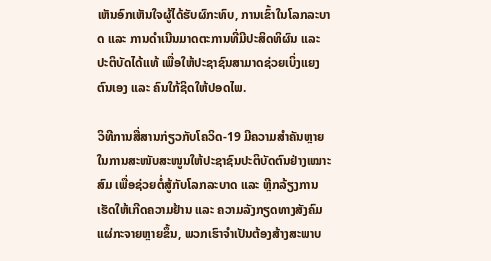ເຫັນອົກເຫັນໃຈຜູ້ໄດ້ຮັບຜົກະທົບ, ການເຂົ້າໃນໂລກລະບາດ ແລະ ການດຳເນີນມາດຕະການທີ່ມີປະສິດທິຜົນ ແລະ ປະຕິບັດໄດ້ແທ້ ເພື່ອໃຫ້ປະຊາຊົນສາມາດຊ່ວຍເບິ່ງແຍງຕົນເອງ ແລະ ຄົນໃກ້ຊິດໃຫ້ປອດໄພ.

ວິທີການສື່ສານກ່ຽວກັບໂຄວິດ-19 ມີຄວາມສຳຄັນຫຼາຍໃນການສະໜັບສະໜູນໃຫ້ປະຊາຊົນປະຕິບັດຕົນຢ່າງເໝາະສົມ ເພື່ອຊ່ວຍຕໍ່ສູ້ກັບໂລກລະບາດ ແລະ ຫຼີກລ້ຽງການເຮັດໃຫ້ເກີດຄວາມຢ້ານ ແລະ ຄວາມລັງກຽດທາງສັງຄົມແຜ່ກະຈາຍຫຼາຍຂຶ້ນ, ພວກເຮົາຈຳເປັນຕ້ອງສ້າງສະພາບ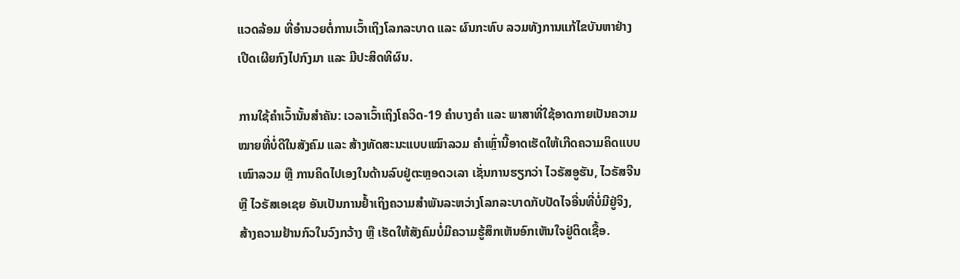ແວດລ້ອມ ທີ່ອຳນວຍຕໍ່ການເວົ້າເຖິງໂລກລະບາດ ແລະ ຜົນກະທົບ ລວມທັງການແກ້ໄຂບັນຫາຢ່າງເປີດເຜີຍກົງໄປກົງມາ ແລະ ມີປະສິດທິຜົນ.

ການໃຊ້ຄຳເວົ້ານັ້ນສຳຄັນ: ເວລາເວົ້າເຖິງໂຄວິດ-19 ຄຳບາງຄຳ ແລະ ພາສາທີ່ໃຊ້ອາດກາຍເປັນຄວາມໝາຍທີ່ບໍ່ດີໃນສັງຄົມ ແລະ ສ້າງທັດສະນະແບບເໝົາລວມ ຄຳເຫຼົ່ານີ້ອາດເຮັດໃຫ້ເກີດຄວາມຄິດແບບເໝົາລວມ ຫຼື ການຄິດໄປເອງໃນດ້ານລົບຢູ່ຕະຫຼອດວເລາ ເຊັ່ນການຮຽກວ່າ ໄວຣັສອູຮັນ, ໄວຣັສຈີນ ຫຼື ໄວຣັສເອເຊຍ ອັນເປັນການຢ້ຳເຖິງຄວາມສຳພັນລະຫວ່າງໂລກລະບາດກັບປັດໄຈອື່ນທີ່ບໍ່ມີຢູ່ຈິງ, ສ້າງຄວາມຢ້ານກົວໃນວົງກວ້າງ ຫຼື ເຮັດໃຫ້ສັງຄົມບໍ່ມີຄວາມຮູ້ສຶກເຫັນອົກເຫັນໃຈຢູ່ຕິດເຊື້ອ.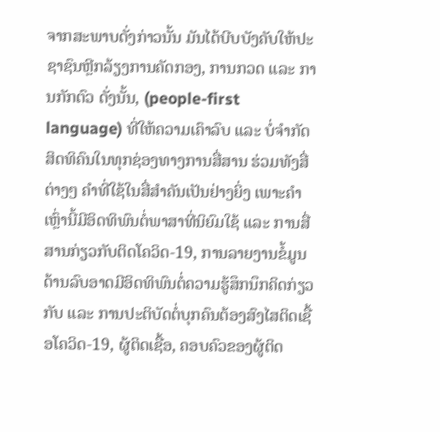ຈາກສະພາບດັ່ງກ່າວນັ້ນ ມັນໄດ້ບີບບັງຄັບໃຫ້ປະຊາຊົນຫຼີກລ້ຽງການຄັດກອງ, ການກວດ ແລະ ການກັກຕົວ ດັ່ງນັ້ນ, (people-first language) ທີ່ໃຫ້ຄວາມເຄົາລົບ ແລະ ບໍ່ຈຳກັດສິດທິຄົນໃນທຸກຊ່ອງທາງການສື່ສານ ຮ່ວມທັງສື່ຕ່າງໆ ຄຳທີ່ໃຊ້ໃນສື່ສຳຄັນເປັນຢ່າງຍິ່ງ ເພາະຄຳເຫຼົ່ານີ້ມີອິດທິພົນຕໍ່ພາສາທີ່ນິຍົມໃຊ້ ແລະ ການສື່ສານກ່ຽວກັບຕິດໂຄວິດ-19, ການລາຍງານຂໍ້ມູນດ້ານລົບອາດມີອິດທິພົນຕໍ່ຄວາມຮູ້ສຶກນຶກຄິດກ່ຽວກັບ ແລະ ການປະຕິບັດຕໍ່ບຸກຄົນຕ້ອງສົງໄສຕິດເຊື້ອໂຄວິດ-19, ຜູ້ຕິດເຊື້ອ, ຄອບຄົວຂອງຜູ້ຕິດ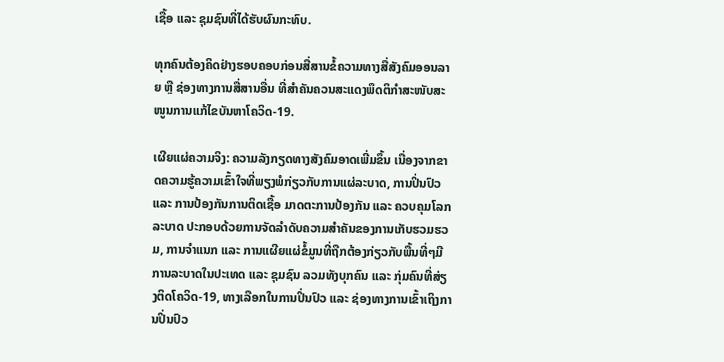ເຊື້ອ ແລະ ຊຸມຊົນທີ່ໄດ້ຮັບຜົນກະທົບ.

ທຸກຄົນຕ້ອງຄິດຢ່າງຮອບຄອບກ່ອນສື່ສານຂໍ້ຄວາມທາງສື່ສັງຄົມອອນລາຍ ຫຼື ຊ່ອງທາງການສື່ສານອື່ນ ທີ່ສຳຄັນຄວນສະແດງພຶດຕິກຳສະໜັບສະໜູນການແກ້ໄຂບັນຫາໂຄວິດ-19.

ເຜີຍແຜ່ຄວາມຈິງ: ຄວາມລັງກຽດທາງສັງຄົມອາດເພີ່ມຂຶ້ນ ເນື່ອງຈາກຂາດຄວາມຮູ້ຄວາມເຂົ້າໃຈທີ່ພຽງພໍກ່ຽວກັບການແຜ່ລະບາດ, ການປິ່ນປົວ ແລະ ການປ້ອງກັນການຕິດເຊື້ອ ມາດຕະການປ້ອງກັນ ແລະ ຄວບຄຸມໂລກລະບາດ ປະກອບດ້ວຍການຈັດລຳດັບຄວາມສຳຄັນຂອງການເກັບຮວມຮວມ, ການຈຳແນກ ແລະ ການແຜີຍແຜ່ຂໍ້ມູນທີ່ຖືກຕ້ອງກ່ຽວກັບພື້ນທີ່ໆມີການລະບາດໃນປະເທດ ແລະ ຊຸມຊົນ ລວມທັງບຸກຄົນ ແລະ ກຸ່ມຄົນທີ່ສ່ຽງຕິດໂຄວິດ-19, ທາງເລືອກໃນການປິ່ນປົວ ແລະ ຊ່ອງທາງການເຂົ້າເຖິງການປິ່ນປົວ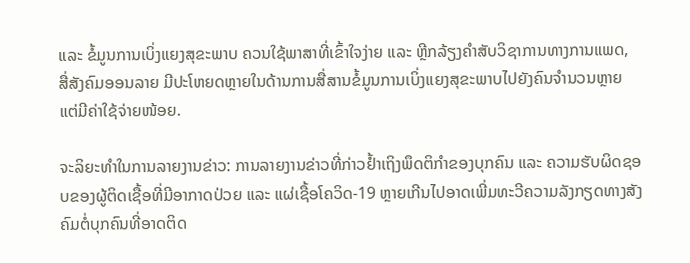ແລະ ຂໍ້ມູນການເບິ່ງແຍງສຸຂະພາບ ຄວນໃຊ້ພາສາທີ່ເຂົ້າໃຈງ່າຍ ແລະ ຫຼີກລ້ຽງຄຳສັບວິຊາການທາງການແພດ, ສື່ສັງຄົມອອນລາຍ ມີປະໂຫຍດຫຼາຍໃນດ້ານການສື່ສານຂໍ້ມູນການເບິ່ງແຍງສຸຂະພາບໄປຍັງຄົນຈຳນວນຫຼາຍ ແຕ່ມີຄ່າໃຊ້ຈ່າຍໜ້ອຍ.

ຈະລິຍະທຳໃນການລາຍງານຂ່າວ: ການລາຍງານຂ່າວທີ່ກ່າວຢ້ຳເຖິງພຶດຕິກຳຂອງບຸກຄົນ ແລະ ຄວາມຮັບຜິດຊອບຂອງຜູ້ຕິດເຊື້ອທີ່ມີອາກາດປ່ວຍ ແລະ ແຜ່ເຊື້ອໂຄວິດ-19 ຫຼາຍເກີນໄປອາດເພີ່ມທະວີຄວາມລັງກຽດທາງສັງຄົມຕໍ່ບຸກຄົນທີ່ອາດຕິດ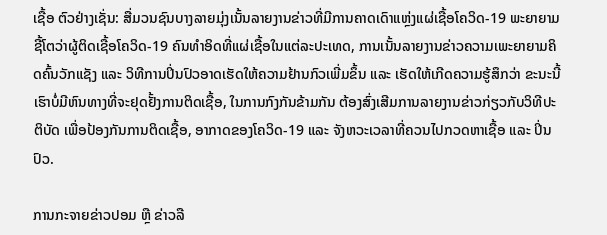ເຊື້ອ ຕົວຢ່າງເຊັ່ນ: ສື່ມວນຊົນບາງລາຍມຸ່ງເນັ້ນລາຍງານຂ່າວທີ່ມີການຄາດເດົາແຫຼ່ງແຜ່ເຊື້ອໂຄວິດ-19 ພະຍາຍາມຊີ້ໂຕວ່າຜູ້ຕິດເຊື້ອໂຄວິດ-19 ຄົນທຳອິດທີ່ແຜ່ເຊື້ອໃນແຕ່ລະປະເທດ, ການເນັ້ນລາຍງານຂ່າວຄວາມເພະຍາຍາມຄິດຄົ້ນວັກແຊັງ ແລະ ວິທີການປິ່ນປົວອາດເຮັດໃຫ້ຄວາມຢ້ານກົວເພີ່ມຂຶ້ນ ແລະ ເຮັດໃຫ້ເກີດຄວາມຮູ້ສຶກວ່າ ຂະນະນີ້ເຮົາບໍ່ມີຫົນທາງທີ່ຈະຢຸດຢັ້ງການຕິດເຊື້ອ, ໃນການກົງກັນຂ້າມກັນ ຕ້ອງສົ່ງເສີມການລາຍງານຂ່າວກ່ຽວກັບວິທີປະຕິບັດ ເພື່ອປ້ອງກັນການຕິດເຊື້ອ, ອາກາດຂອງໂຄວິດ-19 ແລະ ຈັງຫວະເວລາທີ່ຄວນໄປກວດຫາເຊື້ອ ແລະ ປິ່ນປົວ.

ການກະຈາຍຂ່າວປອມ ຫຼື ຂ່າວລື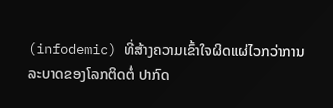(infodemic) ທີ່ສ້າງຄວາມເຂົ້າໃຈຜິດແຜ່ໄວກວ່າການລະບາດຂອງໂລກຕິດຕໍ່ ປາກົດ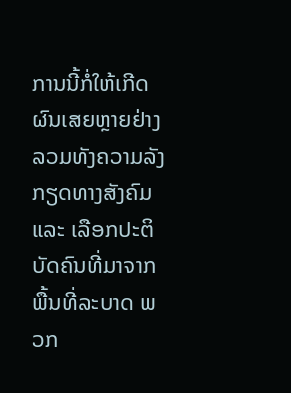ການນີ້ກໍ່ໃຫ້ເກີດຜົນເສຍຫຼາຍຢ່າງ ລວມທັງຄວາມລັງກຽດທາງສັງຄົມ ແລະ ເລືອກປະຕິບັດຄົນທີ່ມາຈາກພື້ນທີ່ລະບາດ ພວກ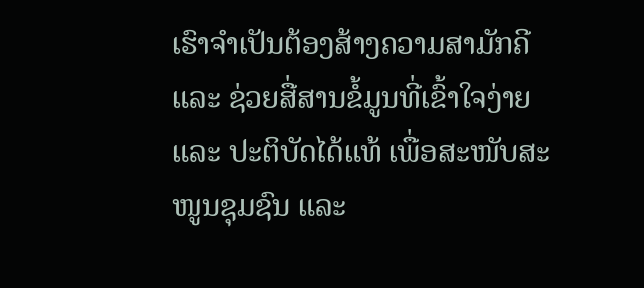ເຮົາຈຳເປັນຕ້ອງສ້າງຄວາມສາມັກຄີ ແລະ ຊ່ວຍສື່ສານຂໍ້ມູນທີ່ເຂົ້າໃຈງ່າຍ ແລະ ປະຕິບັດໄດ້ແທ້ ເພື່ອສະໜັບສະໜູນຊຸມຊົນ ແລະ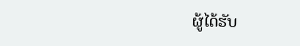ຜູ້ໄດ້ຮັບ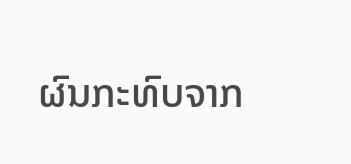ຜົນກະທົບຈາກ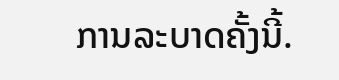ການລະບາດຄັ້ງນີ້.